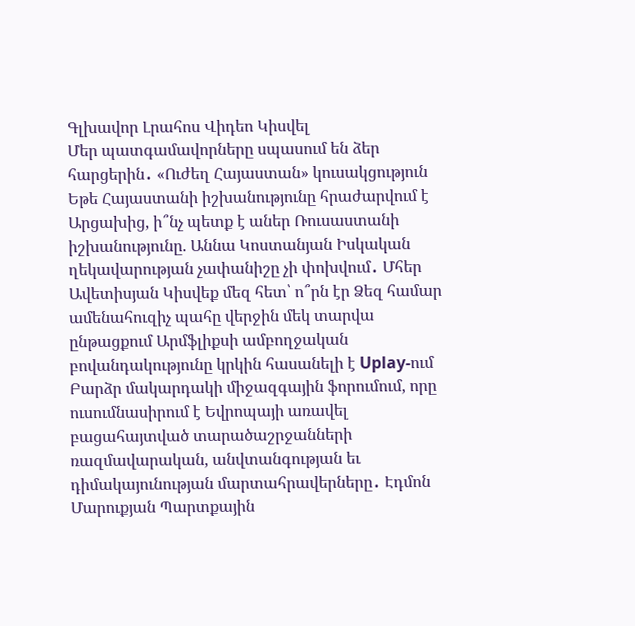Գլխավոր Լրահոս Վիդեո Կիսվել
Մեր պատգամավորները սպասում են ձեր հարցերին․ «Ուժեղ Հայաստան» կուսակցություն Եթե Հայաստանի իշխանությունը հրաժարվում է Արցախից, ի՞նչ պետք է աներ Ռուսաստանի իշխանությունը. Աննա Կոստանյան Իսկական ղեկավարության չափանիշը չի փոխվում․ Մհեր Ավետիսյան Կիսվեք մեզ հետ՝ ո՞րն էր Ձեզ համար ամենահուզիչ պահը վերջին մեկ տարվա ընթացքում Արմֆլիքսի ամբողջական բովանդակությունը կրկին հասանելի է Uplay-ում Բարձր մակարդակի միջազգային ֆորումում, որը ուսումնասիրում է Եվրոպայի առավել բացահայտված տարածաշրջանների ռազմավարական, անվտանգության եւ դիմակայունության մարտահրավերները․ Էդմոն Մարուքյան Պարտքային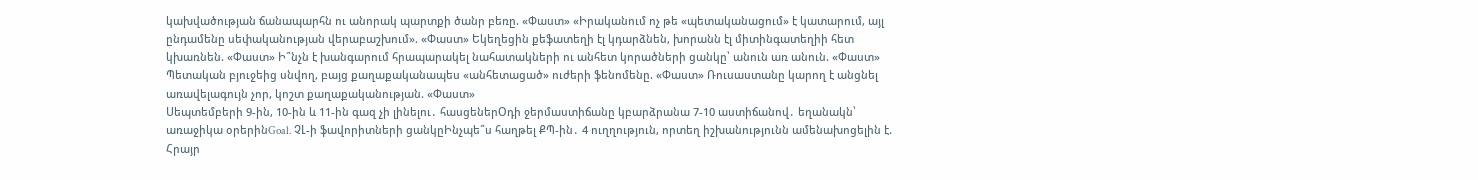կախվածության ճանապարհն ու անորակ պարտքի ծանր բեռը. «Փաստ» «Իրականում ոչ թե «պետականացում» է կատարում, այլ ընդամենը սեփականության վերաբաշխում». «Փաստ» Եկեղեցին քեֆատեղի էլ կդարձնեն, խորանն էլ միտինգատեղիի հետ կխառնեն. «Փաստ» Ի՞նչն է խանգարում հրապարակել նահատակների ու անհետ կորածների ցանկը՝ անուն առ անուն. «Փաստ» Պետական բյուջեից սնվող, բայց քաղաքականապես «անհետացած» ուժերի ֆենոմենը. «Փաստ» Ռուսաստանը կարող է անցնել առավելագույն չոր, կոշտ քաղաքականության. «Փաստ»
Սեպտեմբերի 9-ին, 10-ին և 11-ին գազ չի լինելու․ հասցեներՕդի ջերմաստիճանը կբարձրանա 7-10 աստիճանով․ եղանակն՝ առաջիկա օրերինGoal. ՉԼ-ի ֆավորիտների ցանկըԻնչպե՞ս հաղթել ՔՊ-ին․ 4 ուղղություն, որտեղ իշխանությունն ամենախոցելին է. Հրայր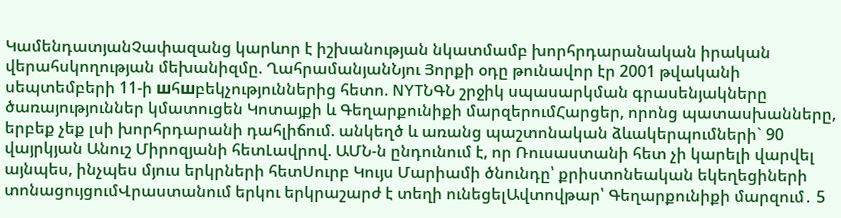ԿամենդատյանՉափազանց կարևոր է իշխանության նկատմամբ խորհրդարանական իրական վերահսկողության մեխանիզմը. ՂահրամանյանՆյու Յորքի օդը թունավոր էր 2001 թվականի սեպտեմբերի 11-ի шհшբեկչություններից հետո. NYTՆԳՆ շրջիկ սպասարկման գրասենյակները ծառայություններ կմատուցեն Կոտայքի և Գեղարքունիքի մարզերումՀարցեր, որոնց պատասխանները, երբեք չեք լսի խորհրդարանի դահլիճում. անկեղծ և առանց պաշտոնական ձևակերպումների` 90 վայրկյան Անուշ Միրոզյանի հետԼավրով. ԱՄՆ-ն ընդունում է, որ Ռուսաստանի հետ չի կարելի վարվել այնպես, ինչպես մյուս երկրների հետՍուրբ Կույս Մարիամի ծնունդը՝ քրիստոնեական եկեղեցիների տոնացույցումՎրաստանում երկու երկրաշարժ է տեղի ունեցելԱվտովթար՝ Գեղարքունիքի մարզում․ 5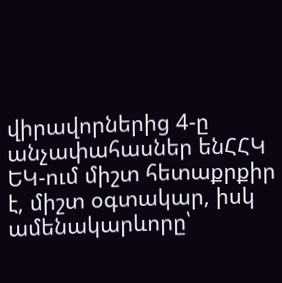վիրավորներից 4-ը անչափահասներ ենՀՀԿ ԵԿ-ում միշտ հետաքրքիր է, միշտ օգտակար, իսկ ամենակարևորը՝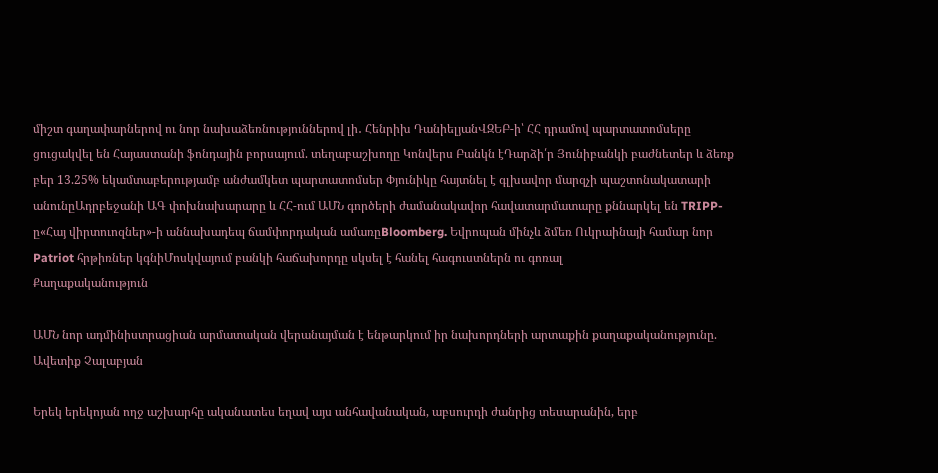միշտ գաղափարներով ու նոր նախաձեռնություններով լի․ Հենրիխ ԴանիելյանՎԶԵԲ-ի՝ ՀՀ դրամով պարտատոմսերը ցուցակվել են Հայաստանի ֆոնդային բորսայում. տեղաբաշխողը Կոնվերս Բանկն էԴարձի՛ր Յունիբանկի բաժնետեր և ձեռք բեր 13.25% եկամտաբերությամբ անժամկետ պարտատոմսեր Փյունիկը հայտնել է գլխավոր մարզչի պաշտոնակատարի անունըԱդրբեջանի ԱԳ փոխնախարարը և ՀՀ-ում ԱՄՆ գործերի ժամանակավոր հավատարմատարը քննարկել են TRIPP-ը«Հայ վիրտուոզներ»-ի աննախադեպ ճամփորդական ամառըBloomberg. Եվրոպան մինչև ձմեռ Ուկրաինայի համար նոր Patriot հրթիռներ կգնիՄոսկվայում բանկի հաճախորդը սկսել է հանել հագուստներն ու գոռալ
Քաղաքականություն

ԱՄՆ նոր ադմինիստրացիան արմատական վերանայման է ենթարկում իր նախորդների արտաքին քաղաքականությունը. Ավետիք Չալաբյան

Երեկ երեկոյան ողջ աշխարհը ականատես եղավ այս անհավանական, աբսուրդի ժանրից տեսարանին, երբ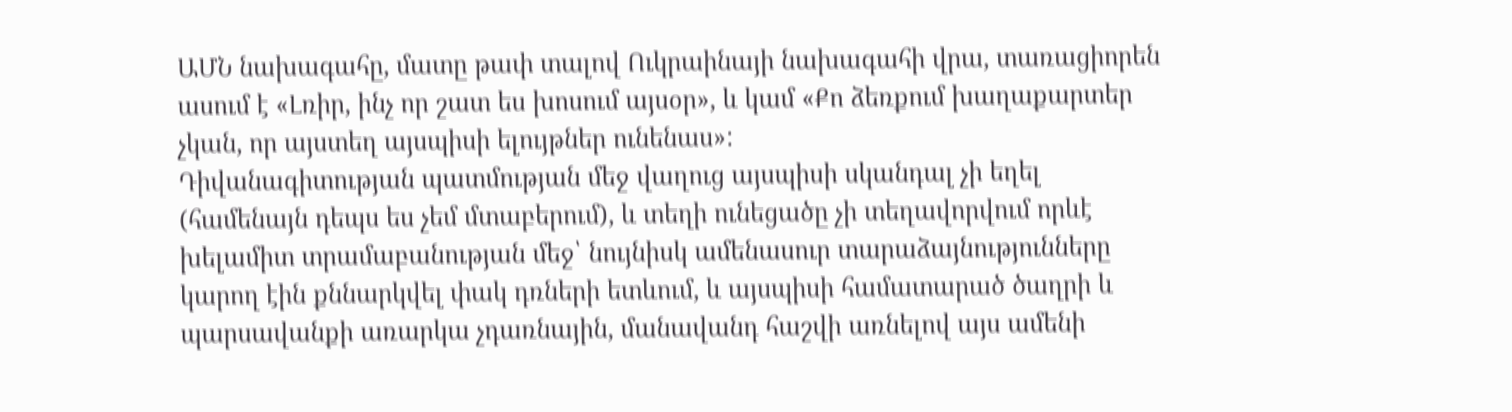ԱՄՆ նախագահը, մատը թափ տալով Ուկրաինայի նախագահի վրա, տառացիորեն ասում է «Լռիր, ինչ որ շատ ես խոսում այսօր», և կամ «Քո ձեռքում խաղաքարտեր չկան, որ այստեղ այսպիսի ելույթներ ունենաս»:
Դիվանագիտության պատմության մեջ վաղուց այսպիսի սկանդալ չի եղել (համենայն դեպս ես չեմ մտաբերում), և տեղի ունեցածը չի տեղավորվում որևէ խելամիտ տրամաբանության մեջ՝ նույնիսկ ամենասուր տարաձայնությունները կարող էին քննարկվել փակ դռների ետևում, և այսպիսի համատարած ծաղրի և պարսավանքի առարկա չդառնային, մանավանդ հաշվի առնելով այս ամենի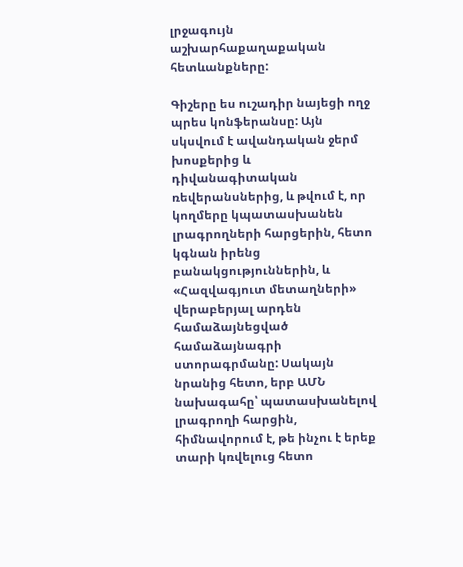լրջագույն աշխարհաքաղաքական հետևանքները:

Գիշերը ես ուշադիր նայեցի ողջ պրես կոնֆերանսը: Այն սկսվում է ավանդական ջերմ խոսքերից և դիվանագիտական ռեվերանսներից, և թվում է, որ կողմերը կպատասխանեն լրագրողների հարցերին, հետո կգնան իրենց բանակցություններին, և «Հազվագյուտ մետաղների» վերաբերյալ արդեն համաձայնեցված համաձայնագրի ստորագրմանը: Սակայն նրանից հետո, երբ ԱՄՆ նախագահը՝ պատասխանելով լրագրողի հարցին, հիմնավորում է, թե ինչու է երեք տարի կռվելուց հետո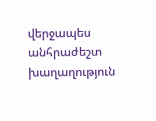վերջապես անհրաժեշտ խաղաղություն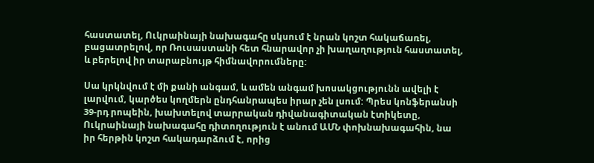հաստատել, Ուկրաինայի նախագահը սկսում է նրան կոշտ հակաճառել, բացատրելով, որ Ռուսաստանի հետ հնարավոր չի խաղաղություն հաստատել, և բերելով իր տարաբնույթ հիմնավորումները:

Սա կրկնվում է մի քանի անգամ, և ամեն անգամ խոսակցությունն ավելի է լարվում, կարծես կողմերն ընդհանրապես իրար չեն լսում: Պրես կոնֆերանսի 39-րդ րոպեին, խախտելով տարրական դիվանագիտական էտիկետը, Ուկրաինայի նախագահը դիտողություն է անում ԱՄՆ փոխնախագահին, նա իր հերթին կոշտ հակադարձում է, որից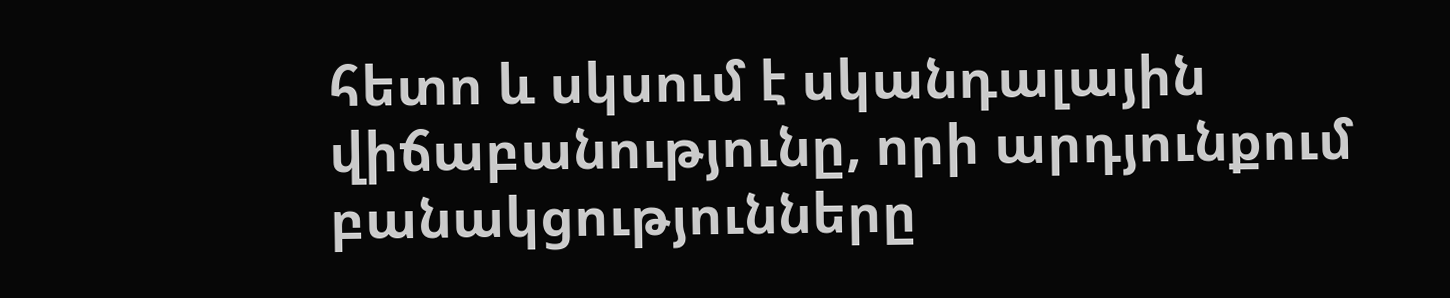հետո և սկսում է սկանդալային վիճաբանությունը, որի արդյունքում բանակցությունները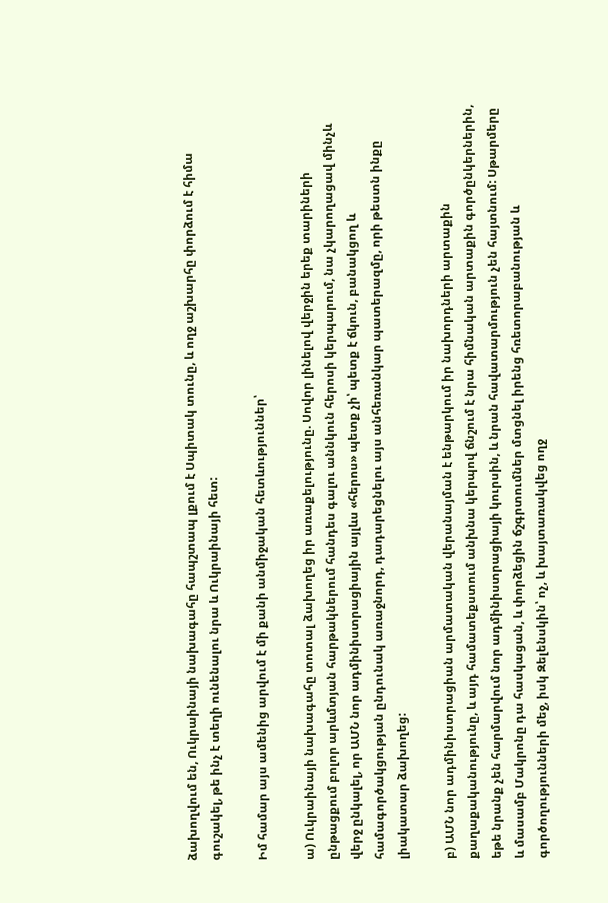ձախողվում են, Ուկրաինայի նախագահը հապշտապ լքում է Սպիտակ տունը, և ողջ աշխարհը փորձում է հիմա գուշակել, թե ինչ է տեղի ունենալու նրա և Ուկրաինայի հետ:

Իմ համար այս ամենից արվում է մի քանի անմիջական հետևություններ՝

ա) Ուկրաինայի նախագահը տոտալ ձախողեց իր առաքելությունը. Սովոր լինելով վերջին երեք տարիների ընթացքում բոլոր արևմտյան հարթակներում հանդես գալու աննկուն հերոսի կերպարում, նա չկարողացավ մինչև վերջ ընկալել, որ ԱՄՆ նոր ադմինիստրացիային այլևս «հերոս» պետք չի՝ պետք է ճկուն, բանակցող և համագործակցության ընդունակ առաջնորդ, դադարեցնելու այս անհեռանկար պատերազմը, որի թեստն ինքը լիակատար ձախողեց:

բ) ԱՄՆ նոր ադմինիստրացիան արմատական վերանայման է ենթարկում իր նախորդների արտաքին քաղաքականությունը, և այդ համատեքստում անխնա կերպով ճնշում է նրա հիմնական արտաքին գործընկերներին, եթե նրանք չեն հարմարվում նոր ադմինիստրացիայի կուրսին, և նրան հավատարմություն չեն հայտնում: Սթարմերը և մասամբ Մակրոնը դա հասկացան, և փորձեցին ճշգրտումներ մտցնել իրենց հռետորաբանության և գործողությունների մեջ, իսկ Զելենսկին՝ ոչ, և խայտառակվեց ողջ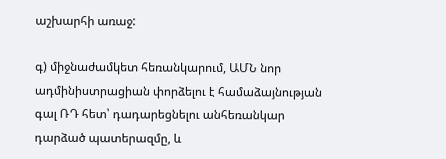աշխարհի առաջ:

գ) միջնաժամկետ հեռանկարում, ԱՄՆ նոր ադմինիստրացիան փորձելու է համաձայնության գալ ՌԴ հետ՝ դադարեցնելու անհեռանկար դարձած պատերազմը, և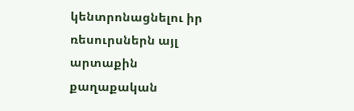կենտրոնացնելու իր ռեսուրսներն այլ արտաքին քաղաքական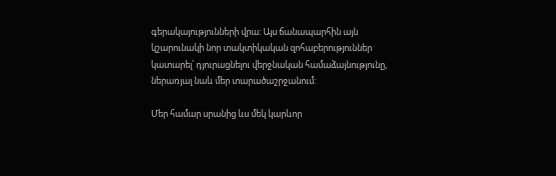գերակայությունների վրա: Այս ճանապարհին այն կշարունակի նոր տակտիկական զոհաբերություններ կատարել՝ դյուրացնելու վերջնական համաձայնությունը, ներառյալ նաև մեր տարածաշրջանում:

Մեր համար սրանից ևս մեկ կարևոր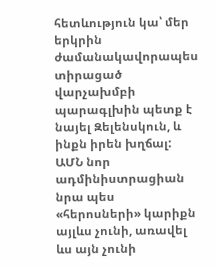հետևություն կա՝ մեր երկրին ժամանակավորապես տիրացած վարչախմբի պարագլխին պետք է նայել Զելենսկուն, և ինքն իրեն խղճալ: ԱՄՆ նոր ադմինիստրացիան նրա պես «հերոսների» կարիքն այլևս չունի, առավել ևս այն չունի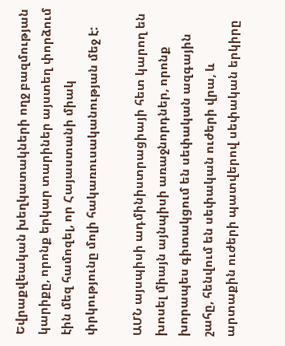Եվրաքվեական խեղկատակների ողջ բազմության կարիքը, որոնք երկար տարիներ այստեղ փորձում էին մեզ համոզել, որ Հայաստանի միակ փրկությունը մոլի հակառուսականության մեջ է:

ԱՄՆ այսպիսի ադմինիստրացիայի հետ կարող են խոսել միայն այնպիսի առաջնորդներ, որոնք խորապես գիտակցում են սեփական ազգային շահը, հենվում են սեփական ուժերի վրա, և արտաքին ուժերի պատվերով սեփական երկիրը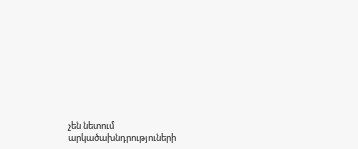չեն նետում արկածախնդրություների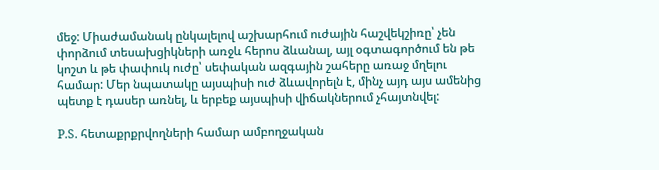մեջ: Միաժամանակ ընկալելով աշխարհում ուժային հաշվեկշիռը՝ չեն փորձում տեսախցիկների առջև հերոս ձևանալ, այլ օգտագործում են թե կոշտ և թե փափուկ ուժը՝ սեփական ազգային շահերը առաջ մղելու համար: Մեր նպատակը այսպիսի ուժ ձևավորելն է, մինչ այդ այս ամենից պետք է դասեր առնել, և երբեք այսպիսի վիճակներում չհայտնվել:

P.S. հետաքրքրվողների համար ամբողջական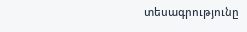տեսագրությունը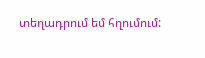տեղադրում եմ հղումում: